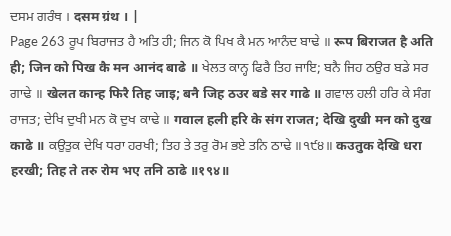ਦਸਮ ਗਰੰਥ । दसम ग्रंथ । |
Page 263 ਰੂਪ ਬਿਰਾਜਤ ਹੈ ਅਤਿ ਹੀ; ਜਿਨ ਕੋ ਪਿਖ ਕੈ ਮਨ ਆਨੰਦ ਬਾਢੇ ॥ रूप बिराजत है अति ही; जिन को पिख कै मन आनंद बाढे ॥ ਖੇਲਤ ਕਾਨ੍ਹ ਫਿਰੈ ਤਿਹ ਜਾਇ; ਬਨੈ ਜਿਹ ਠਉਰ ਬਡੇ ਸਰ ਗਾਢੇ ॥ खेलत कान्ह फिरै तिह जाइ; बनै जिह ठउर बडे सर गाढे ॥ ਗਵਾਲ ਹਲੀ ਹਰਿ ਕੇ ਸੰਗ ਰਾਜਤ; ਦੇਖਿ ਦੁਖੀ ਮਨ ਕੋ ਦੁਖ ਕਾਢੇ ॥ गवाल हली हरि के संग राजत; देखि दुखी मन को दुख काढे ॥ ਕਉਤੁਕ ਦੇਖਿ ਧਰਾ ਹਰਖੀ; ਤਿਹ ਤੇ ਤਰੁ ਰੋਮ ਭਏ ਤਨਿ ਠਾਢੇ ॥੧੯੪॥ कउतुक देखि धरा हरखी; तिह ते तरु रोम भए तनि ठाढे ॥१९४॥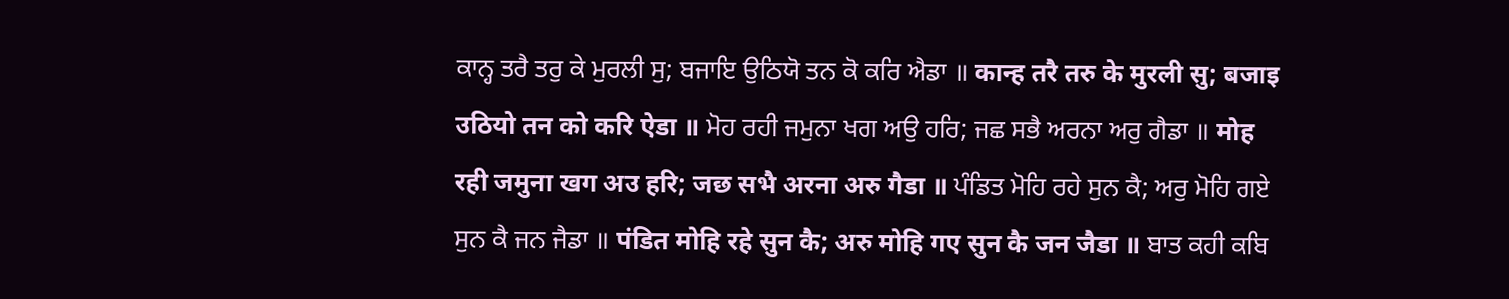ਕਾਨ੍ਹ ਤਰੈ ਤਰੁ ਕੇ ਮੁਰਲੀ ਸੁ; ਬਜਾਇ ਉਠਿਯੋ ਤਨ ਕੋ ਕਰਿ ਐਡਾ ॥ कान्ह तरै तरु के मुरली सु; बजाइ उठियो तन को करि ऐडा ॥ ਮੋਹ ਰਹੀ ਜਮੁਨਾ ਖਗ ਅਉ ਹਰਿ; ਜਛ ਸਭੈ ਅਰਨਾ ਅਰੁ ਗੈਡਾ ॥ मोह रही जमुना खग अउ हरि; जछ सभै अरना अरु गैडा ॥ ਪੰਡਿਤ ਮੋਹਿ ਰਹੇ ਸੁਨ ਕੈ; ਅਰੁ ਮੋਹਿ ਗਏ ਸੁਨ ਕੈ ਜਨ ਜੈਡਾ ॥ पंडित मोहि रहे सुन कै; अरु मोहि गए सुन कै जन जैडा ॥ ਬਾਤ ਕਹੀ ਕਬਿ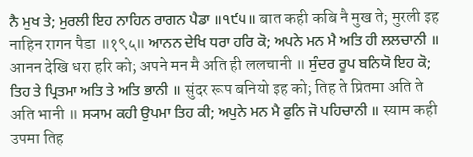ਨੈ ਮੁਖ ਤੇ; ਮੁਰਲੀ ਇਹ ਨਾਹਿਨ ਰਾਗਨ ਪੈਡਾ ॥੧੯੫॥ बात कही कबि नै मुख ते; मुरली इह नाहिन रागन पैडा ॥१९५॥ ਆਨਨ ਦੇਖਿ ਧਰਾ ਹਰਿ ਕੋ; ਅਪਨੇ ਮਨ ਮੈ ਅਤਿ ਹੀ ਲਲਚਾਨੀ ॥ आनन देखि धरा हरि को; अपने मन मै अति ही ललचानी ॥ ਸੁੰਦਰ ਰੂਪ ਬਨਿਯੋ ਇਹ ਕੋ; ਤਿਹ ਤੇ ਪ੍ਰਿਤਮਾ ਅਤਿ ਤੇ ਅਤਿ ਭਾਨੀ ॥ सुंदर रूप बनियो इह को; तिह ते प्रितमा अति ते अति भानी ॥ ਸ੍ਯਾਮ ਕਹੀ ਉਪਮਾ ਤਿਹ ਕੀ; ਅਪੁਨੇ ਮਨ ਮੈ ਫੁਨਿ ਜੋ ਪਹਿਚਾਨੀ ॥ स्याम कही उपमा तिह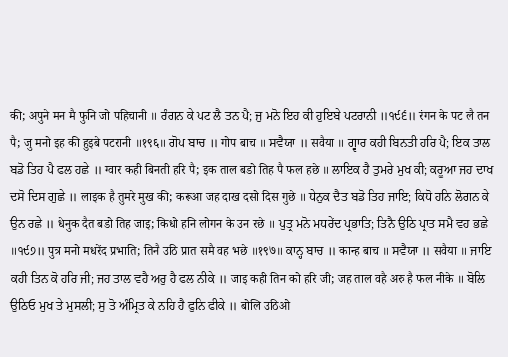की; अपुने मन मै फुनि जो पहिचानी ॥ ਰੰਗਨ ਕੇ ਪਟ ਲੈ ਤਨ ਪੈ; ਜੁ ਮਨੋ ਇਹ ਕੀ ਹੁਇਬੇ ਪਟਰਾਨੀ ॥੧੯੬॥ रंगन के पट लै तन पै; जु मनो इह की हुइबे पटरानी ॥१९६॥ ਗੋਪ ਬਾਚ ॥ गोप बाच ॥ ਸਵੈਯਾ ॥ सवैया ॥ ਗ੍ਵਾਰ ਕਹੀ ਬਿਨਤੀ ਹਰਿ ਪੈ; ਇਕ ਤਾਲ ਬਡੋ ਤਿਹ ਪੈ ਫਲ ਹਛੇ ॥ ग्वार कही बिनती हरि पै; इक ताल बडो तिह पै फल हछे ॥ ਲਾਇਕ ਹੈ ਤੁਮਰੇ ਮੁਖ ਕੀ; ਕਰੂਆ ਜਹ ਦਾਖ ਦਸੋ ਦਿਸ ਗੁਛੇ ॥ लाइक है तुमरे मुख की; करूआ जह दाख दसो दिस गुछे ॥ ਧੇਨੁਕ ਦੈਤ ਬਡੋ ਤਿਹ ਜਾਇ; ਕਿਧੋ ਹਨਿ ਲੋਗਨ ਕੇ ਉਨ ਰਛੇ ॥ धेनुक दैत बडो तिह जाइ; किधो हनि लोगन के उन रछे ॥ ਪੁਤ੍ਰ ਮਨੋ ਮਧਰੇਂਦ ਪ੍ਰਭਾਤਿ; ਤਿਨੈ ਉਠਿ ਪ੍ਰਾਤ ਸਮੈ ਵਹ ਭਛੇ ॥੧੯੭॥ पुत्र मनो मधरेंद प्रभाति; तिनै उठि प्रात समै वह भछे ॥१९७॥ ਕਾਨ੍ਹ ਬਾਚ ॥ कान्ह बाच ॥ ਸਵੈਯਾ ॥ सवैया ॥ ਜਾਇ ਕਹੀ ਤਿਨ ਕੋ ਹਰਿ ਜੀ; ਜਹ ਤਾਲ ਵਹੈ ਅਰੁ ਹੈ ਫਲ ਨੀਕੇ ॥ जाइ कही तिन को हरि जी; जह ताल वहै अरु है फल नीके ॥ ਬੋਲਿ ਉਠਿਓ ਮੁਖ ਤੇ ਮੁਸਲੀ; ਸੁ ਤੋ ਅੰਮ੍ਰਿਤ ਕੇ ਨਹਿ ਹੈ ਫੁਨਿ ਫੀਕੇ ॥ बोलि उठिओ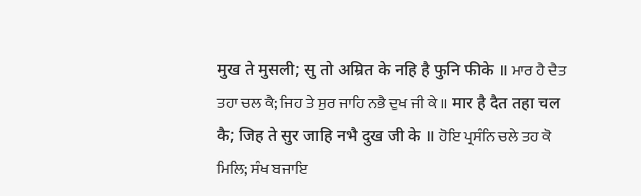मुख ते मुसली; सु तो अम्रित के नहि है फुनि फीके ॥ ਮਾਰ ਹੈ ਦੈਤ ਤਹਾ ਚਲ ਕੈ; ਜਿਹ ਤੇ ਸੁਰ ਜਾਹਿ ਨਭੈ ਦੁਖ ਜੀ ਕੇ ॥ मार है दैत तहा चल कै; जिह ते सुर जाहि नभै दुख जी के ॥ ਹੋਇ ਪ੍ਰਸੰਨਿ ਚਲੇ ਤਹ ਕੋ ਮਿਲਿ; ਸੰਖ ਬਜਾਇ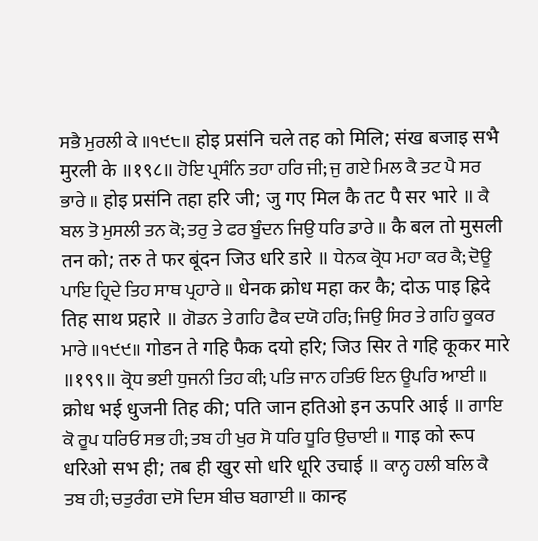ਸਭੈ ਮੁਰਲੀ ਕੇ ॥੧੯੮॥ होइ प्रसंनि चले तह को मिलि; संख बजाइ सभै मुरली के ॥१९८॥ ਹੋਇ ਪ੍ਰਸੰਨਿ ਤਹਾ ਹਰਿ ਜੀ; ਜੁ ਗਏ ਮਿਲ ਕੈ ਤਟ ਪੈ ਸਰ ਭਾਰੇ ॥ होइ प्रसंनि तहा हरि जी; जु गए मिल कै तट पै सर भारे ॥ ਕੈ ਬਲ ਤੋ ਮੁਸਲੀ ਤਨ ਕੋ; ਤਰੁ ਤੇ ਫਰ ਬੂੰਦਨ ਜਿਉ ਧਰਿ ਡਾਰੇ ॥ कै बल तो मुसली तन को; तरु ते फर बूंदन जिउ धरि डारे ॥ ਧੇਨਕ ਕ੍ਰੋਧ ਮਹਾ ਕਰ ਕੈ; ਦੋਊ ਪਾਇ ਹ੍ਰਿਦੇ ਤਿਹ ਸਾਥ ਪ੍ਰਹਾਰੇ ॥ धेनक क्रोध महा कर कै; दोऊ पाइ ह्रिदे तिह साथ प्रहारे ॥ ਗੋਡਨ ਤੇ ਗਹਿ ਫੈਕ ਦਯੋ ਹਰਿ; ਜਿਉ ਸਿਰ ਤੇ ਗਹਿ ਕੂਕਰ ਮਾਰੇ ॥੧੯੯॥ गोडन ते गहि फैक दयो हरि; जिउ सिर ते गहि कूकर मारे ॥१९९॥ ਕ੍ਰੋਧ ਭਈ ਧੁਜਨੀ ਤਿਹ ਕੀ; ਪਤਿ ਜਾਨ ਹਤਿਓ ਇਨ ਊਪਰਿ ਆਈ ॥ क्रोध भई धुजनी तिह की; पति जान हतिओ इन ऊपरि आई ॥ ਗਾਇ ਕੋ ਰੂਪ ਧਰਿਓ ਸਭ ਹੀ; ਤਬ ਹੀ ਖੁਰ ਸੋ ਧਰਿ ਧੂਰਿ ਉਚਾਈ ॥ गाइ को रूप धरिओ सभ ही; तब ही खुर सो धरि धूरि उचाई ॥ ਕਾਨ੍ਹ ਹਲੀ ਬਲਿ ਕੈ ਤਬ ਹੀ; ਚਤੁਰੰਗ ਦਸੋ ਦਿਸ ਬੀਚ ਬਗਾਈ ॥ कान्ह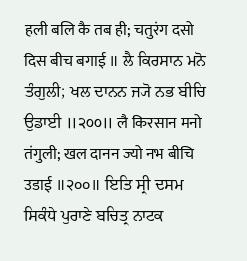हली बलि कै तब ही; चतुरंग दसो दिस बीच बगाई ॥ ਲੈ ਕਿਰਸਾਨ ਮਨੋ ਤੰਗੁਲੀ; ਖਲ ਦਾਨਨ ਜ੍ਯੋ ਨਭ ਬੀਚਿ ਉਡਾਈ ॥੨੦੦॥ लै किरसान मनो तंगुली; खल दानन ज्यो नभ बीचि उडाई ॥२००॥ ਇਤਿ ਸ੍ਰੀ ਦਸਮ ਸਿਕੰਧੇ ਪੁਰਾਣੇ ਬਚਿਤ੍ਰ ਨਾਟਕ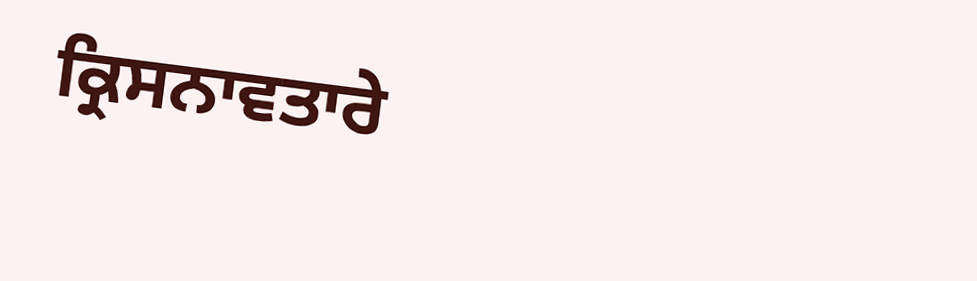ਕ੍ਰਿਸਨਾਵਤਾਰੇ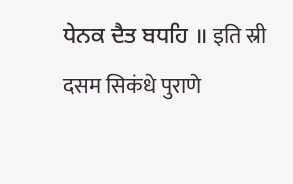ਧੇਨਕ ਦੈਤ ਬਧਹਿ ॥ इति स्री दसम सिकंधे पुराणे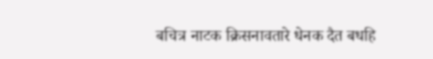बचित्र नाटक क्रिसनावतारे धेनक दैत बधहि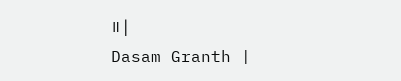॥ |
Dasam Granth |